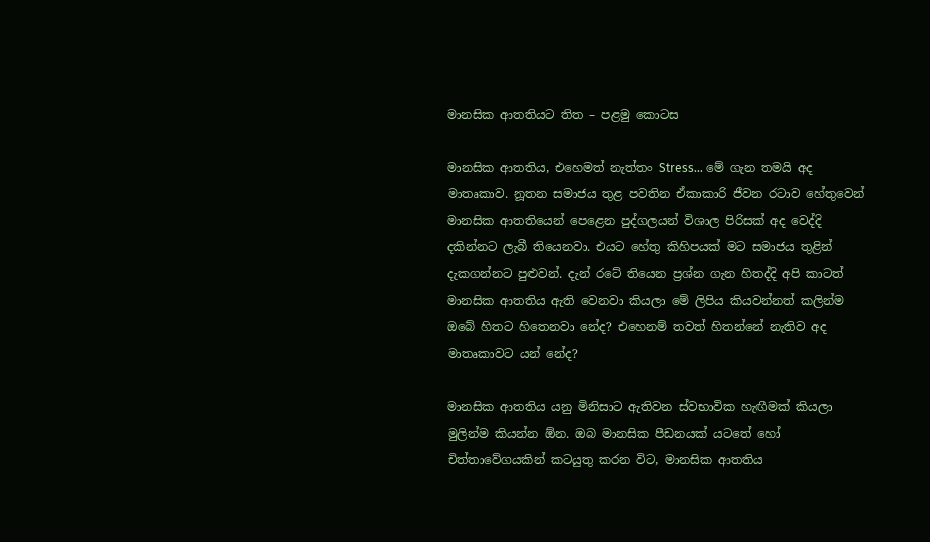මානසික ආතතියට තිත – පළමු කොටස

මානසික ආතතිය, එහෙමත් නැත්තං Stress… මේ ගැන තමයි අද මාතෘකාව. නූතන සමාජය තුළ පවතින ඒකාකාරි ජීවන රටාව හේතුවෙන් මානසික ආතතියෙන් පෙළෙන පුද්ගලයන් විශාල පිරිසක් අද වෙද්දි දකින්නට ලැබී තියෙනවා. එයට හේතු කිහිපයක් මට සමාජය තුළින් දැකගන්නට පුළුවන්. දැන් රටේ තියෙන ප්‍රශ්න ගැන හිතද්දි අපි කාටත් මානසික ආතතිය ඇති වෙනවා කියලා මේ ලිපිය කියවන්නත් කලින්ම ඔබේ හිතට හිතෙනවා නේද? එහෙනම් තවත් හිතන්නේ නැතිව අද මාතෘකාවට යන් නේද?

මානසික ආතතිය යනු මිනිසාට ඇතිවන ස්වභාවික හැඟීමක් කියලා මුලින්ම කියන්න ඕන. ඔබ මානසික පීඩනයක් යටතේ හෝ චිත්තාවේගයකින් කටයුතු කරන විට, මානසික ආතතිය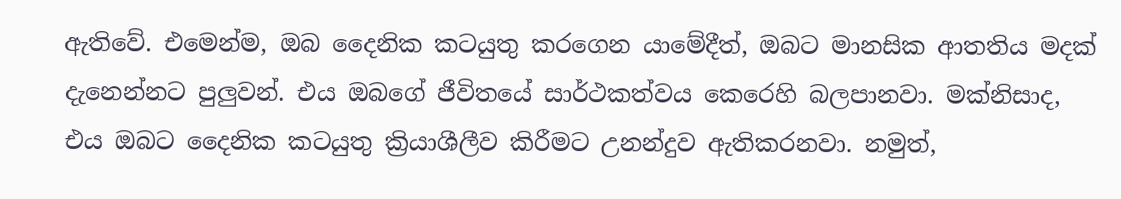ඇතිවේ. එමෙන්ම, ඔබ දෛනික කටයුතු කරගෙන යාමේදීත්, ඔබට මානසික ආතතිය මදක් දැනෙන්නට පුලුවන්. එය ඔබගේ ජීවිතයේ සාර්ථකත්වය කෙරෙහි බලපානවා. මක්නිසාද, එය ඔබට දෛනික කටයුතු ක්‍රියාශීලීව කිරීමට උනන්දුව ඇතිකරනවා. නමුත්,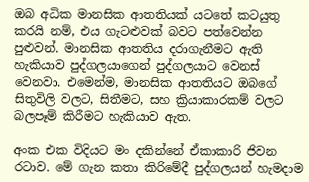ඔබ අධික මානසික ආතතියක් යටතේ කටයුතු කරයි නම්, එය ගැටළුවක් බවට පත්වෙන්න පුළුවන්. මානසික ආතතිය දරාගැනීමට ඇති හැකියාව පුද්ගලයාගෙන් පුද්ගලයාට වෙනස් වෙනවා. එමෙන්ම, මානසික ආතතියට ඔබගේ සිතුවිලි වලට, සිතීමට, සහ ක්‍රියාකාරකම් වලට බලපෑම් කිරීමට හැකියාව ඇත.

අංක එක විදියට මං දකින්නේ ඒකාකාරි ජිවන රටාව. මේ ගැන කතා කිරිමේදී පුද්ගලයන් හැමදාම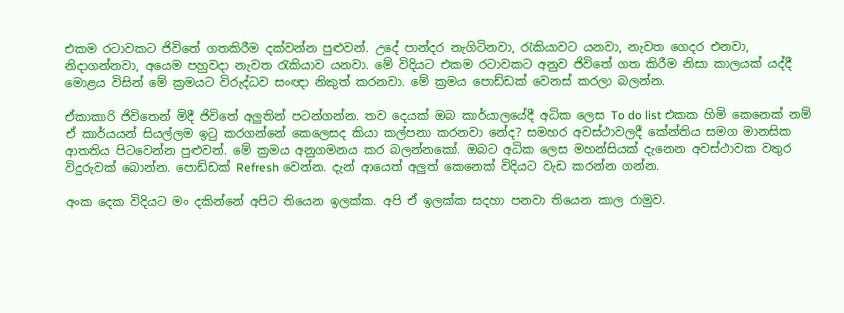එකම රටාවකට ජිවිතේ ගතකිරීම දක්වන්න පුළුවන්. උදේ පාන්දර නැගිටිනවා, රැකියාවට යනවා, නැවත ගෙදර එනවා, නිදාගන්නවා, අයෙම පහුවදා නැවත රැකියාව යනවා. මේ විදියට එකම රටාවකට අනුව ජිවිතේ ගත කිරීම නිසා කාලයක් යද්දී මොළය විසින් මේ ක්‍රමයට විරුද්ධව සංඥා නිකුත් කරනවා. මේ ක්‍රමය පොඩ්ඩක් වෙනස් කරලා බලන්න.

ඒකාකාරි ජිවිතෙන් මිදී ජිවිතේ අලුතින් පටන්ගන්න. තව දෙයක් ඔබ කාර්යාලයේදී අධික ලෙස To do list එකක හිමි කෙනෙක් නම් ඒ කාර්යයන් සියල්ලම ඉටු කරගන්නේ කෙලෙසද කියා කල්පනා කරනවා නේද? සමහර අවස්ථාවලදී කේන්තිය සමග මානසික ආතතිය පිටවෙන්න පුළුවන්. මේ ක්‍රමය අනුගමනය කර බලන්නකෝ. ඔබට අධික ලෙස මහන්සියක් දැනෙන අවස්ථාවක වතුර විදුරුවක් බොන්න. පොඩ්ඩක් Refresh වෙන්න. දැන් ආයෙත් අලුත් කෙනෙක් විදියට වැඩ කරන්න ගන්න.

අංක දෙක විදියට මං දකින්නේ අපිට තියෙන ඉලක්ක. අපි ඒ ඉලක්ක සදහා පනවා තියෙන කාල රාමුව.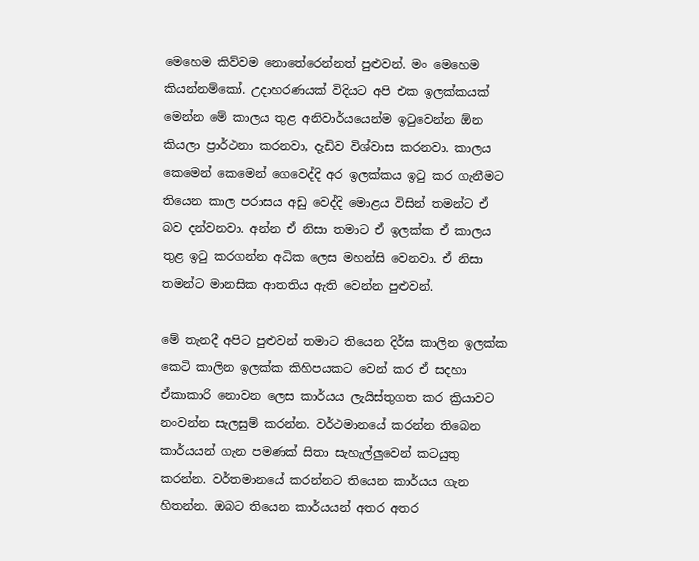මෙහෙම කිව්වම නොතේරෙන්නත් පුළුවන්. මං මෙහෙම කියන්නම්කෝ. උදාහරණයක් විදියට අපි එක ඉලක්කයක් මෙන්න මේ කාලය තුළ අනිවාර්යයෙන්ම ඉටුවෙන්න ඕන කියලා ප්‍රාර්ථනා කරනවා, දැඩිව විශ්වාස කරනවා. කාලය කෙමෙන් කෙමෙන් ගෙවෙද්දි අර ඉලක්කය ඉටු කර ගැනීමට තියෙන කාල පරාසය අඩු වෙද්දි මොළය විසින් තමන්ට ඒ බව දන්වනවා. අන්න ඒ නිසා තමාට ඒ ඉලක්ක ඒ කාලය තුළ ඉටු කරගන්න අධික ලෙස මහන්සි වෙනවා. ඒ නිසා තමන්ට මානසික ආතතිය ඇති වෙන්න පුළුවන්.

මේ තැනදී අපිට පුළුවන් තමාට තියෙන දිර්ඝ කාලින ඉලක්ක කෙටි කාලින ඉලක්ක කිහිපයකට වෙන් කර ඒ සදහා ඒකාකාරි නොවන ලෙස කාර්යය ලැයිස්තුගත කර ක්‍රියාවට නංවන්න සැලසුම් කරන්න. වර්ථමානයේ කරන්න තිබෙන කාර්යයන් ගැන පමණක් සිතා සැහැල්ලුවෙන් කටයුතු කරන්න. වර්තමානයේ කරන්නට තියෙන කාර්යය ගැන හිතන්න. ඔබට තියෙන කාර්යයන් අතර අතර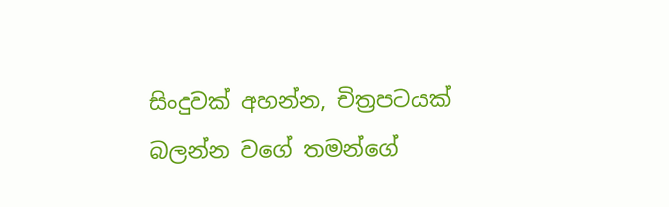සිංදුවක් අහන්න, චිත්‍රපටයක් බලන්න වගේ තමන්ගේ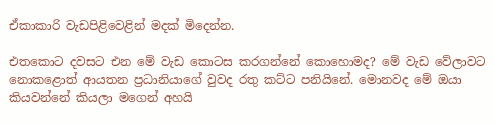ඒකාකාරි වැඩපිළිවෙළින් මදක් මිදෙන්න.

එතකොට දවසට එන මේ වැඩ කොටස කරගන්නේ කොහොමද? මේ වැඩ වේලාවට නොකළොත් ආයතන ප්‍රධානියාගේ වුවද රතු කට්ට පනියිනේ. මොනවද මේ ඔයා කියවන්නේ කියලා මගෙන් අහයි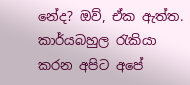නේද? ඔව්, ඒක ඇත්ත. කාර්යබහුල රැකියා කරන අපිට අපේ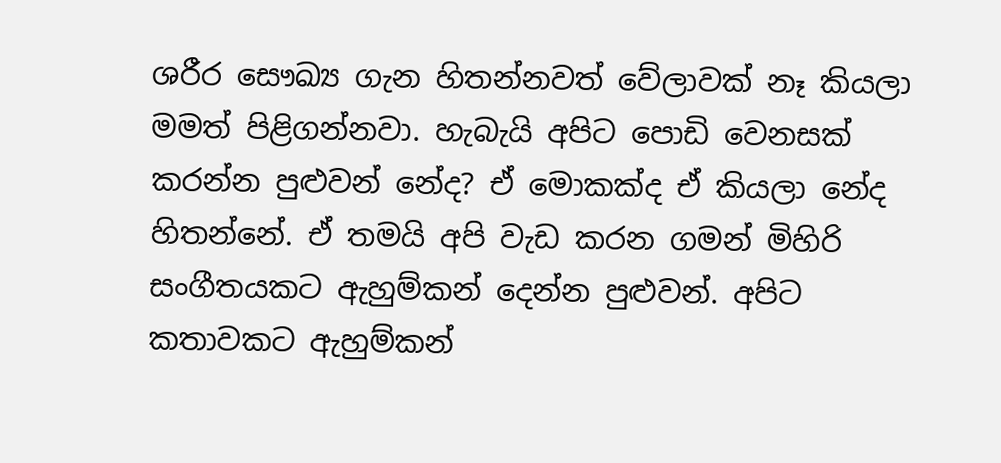ශරීර සෞඛ්‍ය ගැන හිතන්නවත් වේලාවක් නෑ කියලා මමත් පිළිගන්නවා. හැබැයි අපිට පොඩි වෙනසක් කරන්න පුළුවන් නේද? ඒ මොකක්ද ඒ කියලා නේද හිතන්නේ. ඒ තමයි අපි වැඩ කරන ගමන් මිහිරි සංගීතයකට ඇහුම්කන් දෙන්න පුළුවන්. අපිට කතාවකට ඇහුම්කන්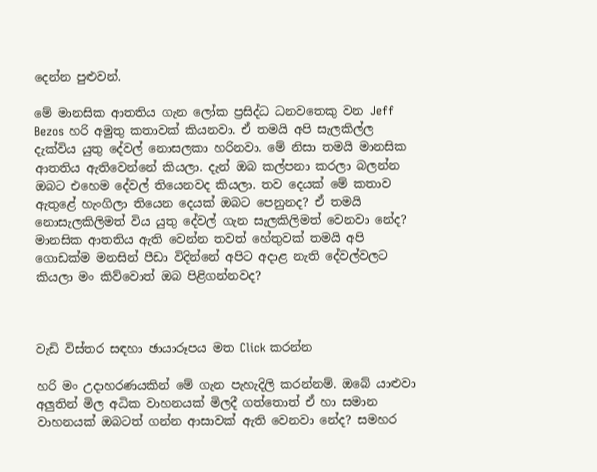දෙන්න පුළුවන්.

මේ මානසික ආතතිය ගැන ලෝක ප්‍රසිද්ධ ධනවතෙකු වන Jeff Bezos හරි අමුතු කතාවක් කියනවා. ඒ තමයි අපි සැලකිල්ල දැක්විය යුතු දේවල් නොසලකා හරිනවා. මේ නිසා තමයි මානසික ආතතිය ඇතිවෙන්නේ කියලා. දැන් ඔබ කල්පනා කරලා බලන්න ඔබට එහෙම දේවල් තියෙනවද කියලා. තව දෙයක් මේ කතාව ඇතුළේ හැංගිලා තියෙන දෙයක් ඔබට පෙනුනද? ඒ තමයි නොසැලකිලිමත් විය යුතු දේවල් ගැන සැලකිලිමත් වෙනවා නේද? මානසික ආතතිය ඇති වෙන්න තවත් හේතුවක් තමයි අපි ගොඩක්ම මනසින් පීඩා විදින්නේ අපිට අදාළ නැති දේවල්වලට කියලා මං කිව්වොත් ඔබ පිළිගන්නවද?



වැඩි විස්තර සඳහා ඡායාරූපය මත Click කරන්න

හරි මං උදාහරණයකින් මේ ගැන පැහැදිලි කරන්නම්. ඔබේ යාළුවා අලුතින් මිල අධික වාහනයක් මිලදී ගත්තොත් ඒ හා සමාන වාහනයක් ඔබටත් ගන්න ආසාවක් ඇති වෙනවා නේද? සමහර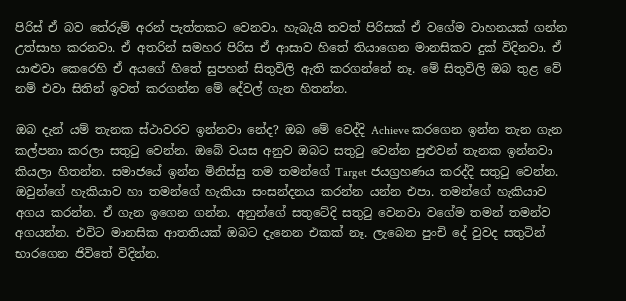පිරිස් ඒ බව තේරුම් අරන් පැත්තකට වෙනවා. හැබැයි තවත් පිරිසක් ඒ වගේම වාහනයක් ගන්න උත්සාහ කරනවා. ඒ අතරින් සමහර පිරිස ඒ ආසාව හිතේ තියාගෙන මානසිකව දුක් විදිනවා. ඒ යාළුවා කෙරෙහි ඒ අයගේ හිතේ සුපහන් සිතුවිලි ඇති කරගන්නේ නෑ. මේ සිතුවිලි ඔබ තුළ වේ නම් එවා සිතින් ඉවත් කරගන්න මේ දේවල් ගැන හිතන්න.

ඔබ දැන් යම් තැනක ස්ථාවරව ඉන්නවා නේද? ඔබ මේ වෙද්දි Achieve කරගෙන ඉන්න තැන ගැන කල්පනා කරලා සතුටු වෙන්න. ඔබේ වයස අනුව ඔබට සතුටු වෙන්න පුළුවන් තැනක ඉන්නවා කියලා හිතන්න. සමාජයේ ඉන්න මිනිස්සු තම තමන්ගේ Target ජයග්‍රහණය කරද්දි සතුටු වෙන්න. ඔවුන්ගේ හැකියාව හා තමන්ගේ හැකියා සංසන්දනය කරන්න යන්න එපා. තමන්ගේ හැකියාව අගය කරන්න. ඒ ගැන ඉගෙන ගන්න. අනුන්ගේ සතුටේදි සතුටු වෙනවා වගේම තමන් තමන්ව අගයන්න. එවිට මානසික ආතතියක් ඔබට දැනෙන එකක් නෑ. ලැබෙන පුංචි දේ වුවද සතුටින් භාරගෙන ජිවිතේ විදින්න.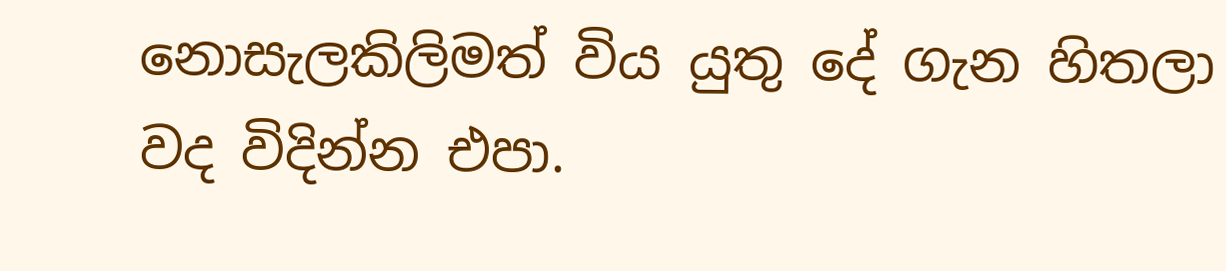නොසැලකිලිමත් විය යුතු දේ ගැන හිතලා වද විදින්න එපා.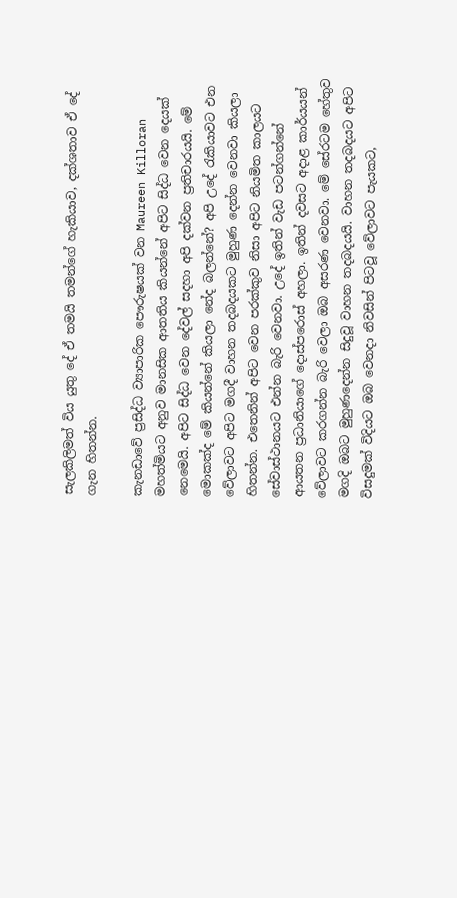සැලකිලිමත් විය යුතු දේ ඒ තමයි තමන්ගේ හැකියාව, දක්ශතාව ඒ දේ ගැන හිතන්න.

කැනඩාවේ ප්‍රසිද්ධ ව්‍යාපාරික පෞරුෂයක් වන Maureen Killoran මහත්මියට අනුව මානසික ආතතිය කියන්නේ අපිට සිද්ධ වෙන දෙයක් නෙමෙයි. අපිට සිද්ධ වෙන දේවල් සදහා අපි දක්වන ප්‍රතිචාරයයි. මේ මොකක්ද මේ කියන්නේ කියලා නේද බලන්නේ? අපි උදේ රැකියාවට එන වේලාවට අපිට මගදී වාහන තදබදයකට මුහුණ දෙන්න වෙනවා කියලා හිතන්න. එතෙනින් අපිට වෙන පරක්කුව නිසා අපිට නියමිත කාලයට සේවාස්ථානයට එන්න බැරි වෙනවා. උදේ ඉතින් වැඩ පටන්ගන්නේ ආයතන ප්‍රධානියාගේ දොස්පරොස් අහලා. ඉතින් දවසට අදාළ කාර්යයන් වේලාවට කරගන්න බැරි වෙලා ඔබ අසරණ වෙනවා. මේ සේරටම හේතුව මගදි ඔබට මුහුණදෙන්න සිදුවූ වාහන තදබදයයි. වාහන තදබදයට අපිට විසදුමක් විදියට ඔබ වෙනදා නිවසින් පිටවූ වේලාවට පැයකට,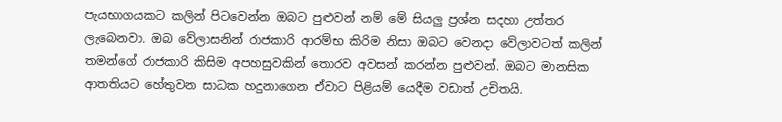පැයභාගයකට කලින් පිටවෙන්න ඔබට පුළුවන් නම් මේ සියලු ප්‍රශ්න සදහා උත්තර ලැබෙනවා. ඔබ වේලාසනින් රාජකාරි ආරම්භ කිරිම නිසා ඔබට වෙනදා වේලාවටත් කලින් තමන්ගේ රාජකාරි කිසිම අපහසුවකින් තොරව අවසන් කරන්න පුළුවන්. ඔබට මානසික ආතතියට හේතුවන සාධක හදුනාගෙන ඒවාට පිළියම් යෙදීම වඩාත් උචිතයි.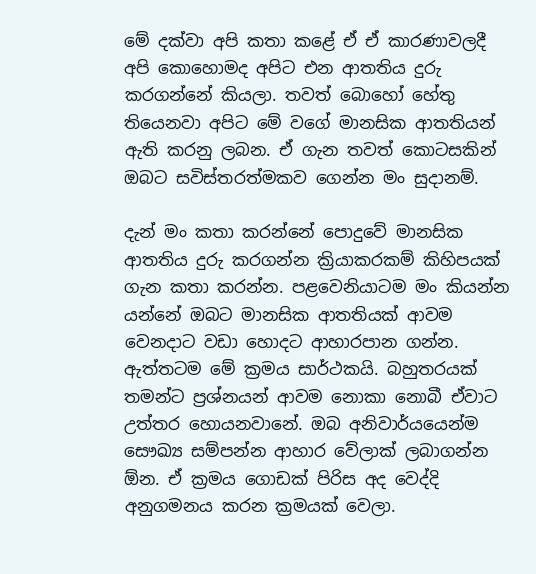මේ දක්වා අපි කතා කළේ ඒ ඒ කාරණාවලදී අපි කොහොමද අපිට එන ආතතිය දුරු කරගන්නේ කියලා. තවත් බොහෝ හේතු තියෙනවා අපිට මේ වගේ මානසික ආතතියන් ඇති කරනු ලබන. ඒ ගැන තවත් කොටසකින් ඔබට සවිස්තරත්මකව ගෙන්න මං සුදානම්.

දැන් මං කතා කරන්නේ පොදුවේ මානසික ආතතිය දුරු කරගන්න ක්‍රියාකරකම් කිහිපයක් ගැන කතා කරන්න. පළවෙනියාටම මං කියන්න යන්නේ ඔබට මානසික ආතතියක් ආවම වෙනදාට වඩා හොදට ආහාරපාන ගන්න. ඇත්තටම මේ ක්‍රමය සාර්ථකයි. බහුතරයක් තමන්ට ප්‍රශ්නයන් ආවම නොකා නොබී ඒවාට උත්තර හොයනවානේ. ඔබ අනිවාර්යයෙන්ම සෞඛ්‍ය සම්පන්න ආහාර වේලාක් ලබාගන්න ඕන. ඒ ක්‍රමය ගොඩක් පිරිස අද වෙද්දි අනුගමනය කරන ක්‍රමයක් වෙලා.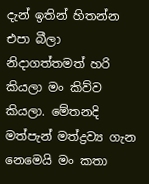දැන් ඉතින් හිතන්න එපා බීලා නිදාගත්තමත් හරි කියලා මං කිව්ව කියලා. මේතනදි මත්පැන් මත්ද්‍රව්‍ය ගැන නෙමෙයි මං කතා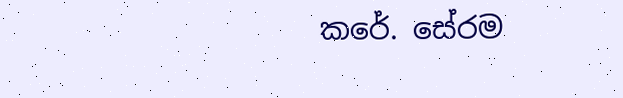කරේ. සේරම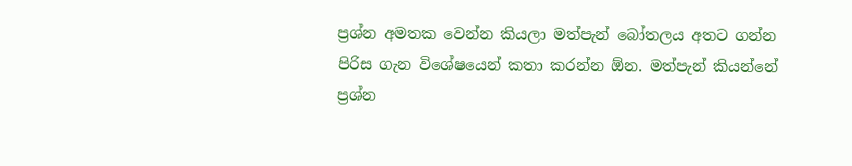ප්‍රශ්න අමතක වෙන්න කියලා මත්පැන් බෝතලය අතට ගන්න පිරිස ගැන විශේෂයෙන් කතා කරන්න ඕන. මත්පැන් කියන්නේ ප්‍රශ්න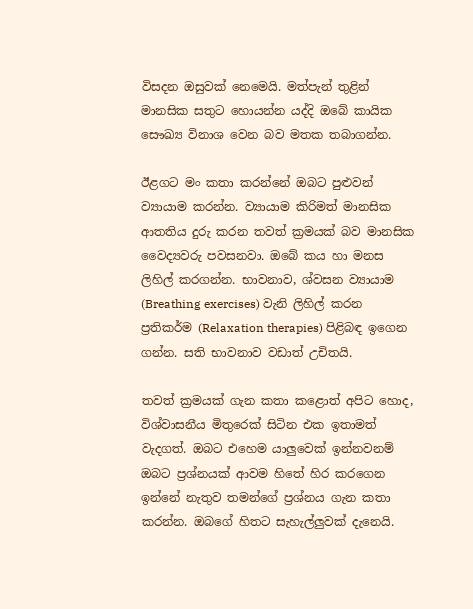විසදන ඔසුවක් නෙමෙයි. මත්පැන් තුළින් මානසික සතුට හොයන්න යද්දි ඔබේ කායික සෞඛ්‍ය විනාශ වෙන බව මතක තබාගන්න.

ඊළගට මං කතා කරන්නේ ඔබට පුළුවන් ව්‍යායාම කරන්න. ව්‍යායාම කිරිමත් මානසික ආතතිය දුරු කරන තවත් ක්‍රමයක් බව මානසික වෛද්‍යවරු පවසනවා. ඔබේ කය හා මනස ලිහිල් කරගන්න. භාවනාව, ශ්වසන ව්‍යායාම (Breathing exercises) වැනි ලිහිල් කරන ප්‍රතිකර්ම (Relaxation therapies) පිළිබඳ ඉගෙන ගන්න. සති භාවනාව වඩාත් උචිතයි.

තවත් ක්‍රමයක් ගැන කතා කළොත් අපිට හොද, විශ්වාසනීය මිතුරෙක් සිටින එක ඉතාමත් වැදගත්. ඔබට එහෙම යාලුවෙක් ඉන්නවනම් ඔබට ප්‍රශ්නයක් ආවම හිතේ හිර කරගෙන ඉන්නේ නැතුව තමන්ගේ ප්‍රශ්නය ගැන කතා කරන්න. ඔබගේ හිතට සැහැල්ලුවක් දැනෙයි.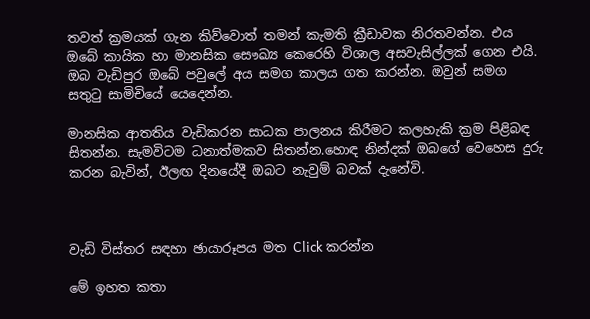තවත් ක්‍රමයක් ගැන කිව්වොත් තමන් කැමති ක්‍රීඩාවක නිරතවන්න. එය ඔබේ කායික හා මානසික සෞඛ්‍ය කෙරෙහි විශාල අසවැසිල්ලක් ගෙන එයි.
ඔබ වැඩිපුර ඔබේ පවුලේ අය සමග කාලය ගත කරන්න. ඔවුන් සමග සතුටු සාමිචියේ යෙදෙන්න.

මානසික ආතතිය වැඩිකරන සාධක පාලනය කිරීමට කලහැකි ක්‍රම පිළිබඳ සිතන්න. සැමවිටම ධනාත්මකව සිතන්න.හොඳ නින්දක් ඔබගේ වෙහෙස දුරු කරන බැවින්, ඊලඟ දිනයේදී ඔබට නැවුම් බවක් දැනේවි.



වැඩි විස්තර සඳහා ඡායාරූපය මත Click කරන්න

මේ ඉහත කතා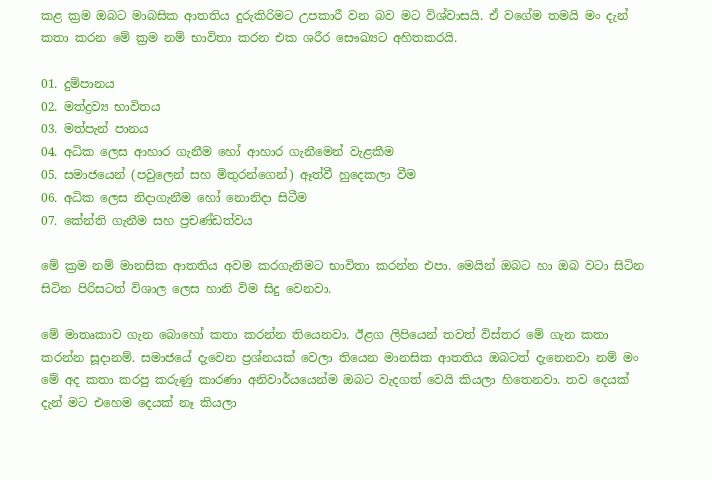කළ ක්‍රම ඔබට මාබසික ආතතිය දුරුකිරිමට උපකාරී වන බව මට විශ්වාසයි. ඒ වගේම තමයි මං දැන් කතා කරන මේ ක්‍රම නම් භාවිතා කරන එක ශරීර සෞඛ්‍යට අහිතකරයි.

01. දුම්පානය
02. මත්ද්‍රව්‍ය භාවිතය
03. මත්පැන් පානය
04. අධික ලෙස ආහාර ගැනීම හෝ ආහාර ගැනීමෙන් වැළකීම
05. සමාජයෙන් (පවුලෙන් සහ මිතුරන්ගෙන්) ඈත්වී හුදෙකලා වීම
06. අධික ලෙස නිදාගැනීම හෝ නොනිදා සිටීම
07. කේන්ති ගැනීම සහ ප්‍රචණ්ඩත්වය

මේ ක්‍රම නම් මානසික ආතතිය අවම කරගැනිමට භාවිතා කරන්න එපා. මෙයින් ඔබට හා ඔබ වටා සිටින සිටින පිරිසටත් විශාල ලෙස හානි විම සිදු වෙනවා.

මේ මාතෘකාව ගැන බොහෝ කතා කරන්න තියෙනවා. ඊළග ලිපියෙන් තවත් විස්තර මේ ගැන කතා කරන්න සූදානම්. සමාජයේ දැවෙන ප්‍රශ්නයක් වෙලා තියෙන මානසික ආතතිය ඔබටත් දැනෙනවා නම් මං මේ අද කතා කරපු කරුණු කාරණා අනිවාර්යයෙන්ම ඔබට වැදගත් වෙයි කියලා හිතෙනවා. තව දෙයක් දැන් මට එහෙම දෙයක් නෑ කියලා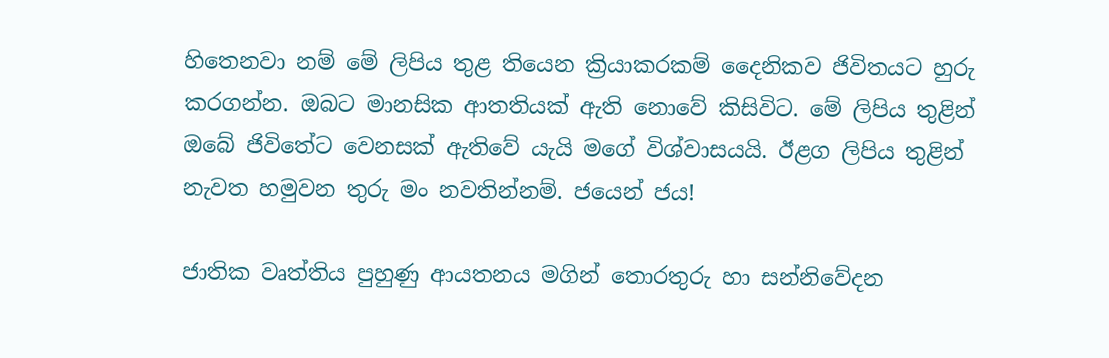හිතෙනවා නම් මේ ලිපිය තුළ තියෙන ක්‍රියාකරකම් දෛනිකව ජිවිතයට හුරු කරගන්න. ඔබට මානසික ආතතියක් ඇති නොවේ කිසිවිට. මේ ලිපිය තුළින් ඔබේ ජිවිතේට වෙනසක් ඇතිවේ යැයි මගේ විශ්වාසයයි. ඊළග ලිපිය තුළින් නැවත හමුවන තුරු මං නවතින්නම්. ජයෙන් ජය!

ජාතික වෘත්තිය පුහුණු ආයතනය මගින් තොරතුරු හා සන්නිවේදන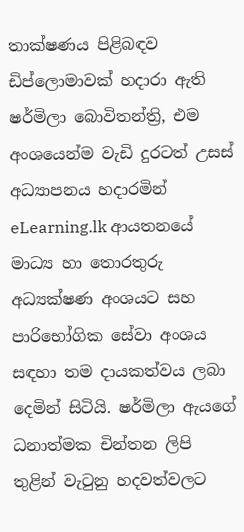තාක්ෂණය පිළිබඳව ඩිප්ලොමාවක් හදාරා ඇති ෂර්මිලා බොවිතන්ත්‍රි, එම අංශයෙන්ම වැඩි දුරටත් උසස් අධ්‍යාපනය හදාරමින් eLearning.lk ආයතනයේ මාධ්‍ය හා තොරතුරු අධ්‍යක්ෂණ අංශයට සහ පාරිභෝගික සේවා අංශය සඳහා තම දායකත්වය ලබා දෙමින් සිටියි. ෂර්මිලා ඇයගේ ධනාත්මක චින්තන ලිපි තුළින් වැටුනු හදවත්වලට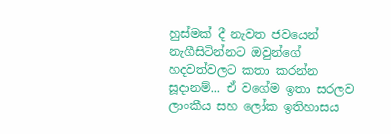හුස්මක් දී නැවත ජවයෙන් නැගීසිටින්නට ඔවුන්ගේ හදවත්වලට කතා කරන්න සූදානම්... ඒ වගේම ඉතා සරලව ලාංකීය සහ ලෝක ඉතිහාසය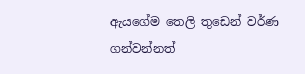ඇයගේම තෙලි තුඩෙන් වර්ණ ගන්වන්නත්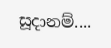සූදානම්....